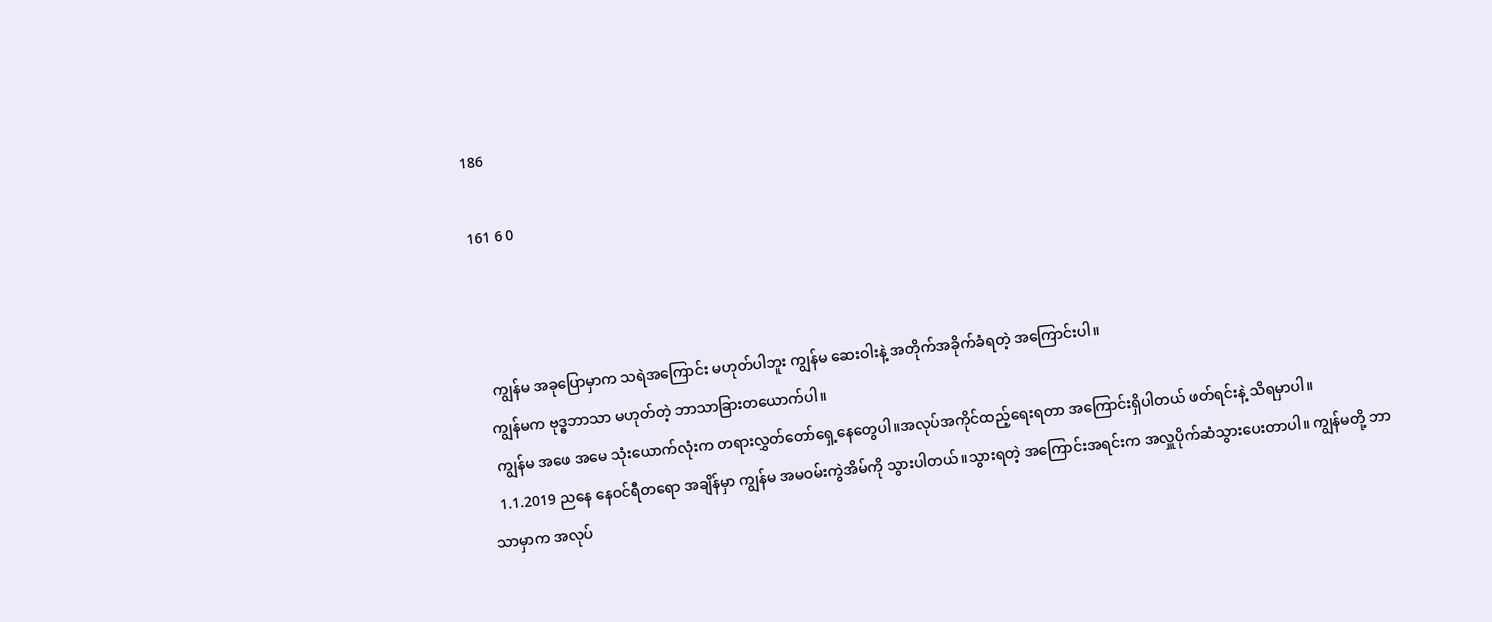186

161 6 0



   ကျွန်မ အခုပြောမှာက သရဲအကြောင်း မဟုတ်ပါဘူး ကျွန်မ ဆေးဝါးနဲ့ အတိုက်အခိုက်ခံရတဲ့ အကြောင်းပါ။
  ကျွန်မက ဗုဒ္ဓဘာသာ မဟုတ်တဲ့ ဘာသာခြားတယောက်ပါ။
  ကျွန်မ အဖေ အမေ သုံးယောက်လုံးက တရားလွှတ်တော်ရှေ့နေတွေပါ။အလုပ်အကိုင်ထည့်ရေးရတာ အကြောင်းရှိပါတယ် ဖတ်ရင်းနဲ့ သိရမှာပါ။
  1.1.2019 ညနေ နေဝင်ရီတရော အချိန်မှာ ကျွန်မ အမဝမ်းကွဲအိမ်ကို သွားပါတယ်။သွားရတဲ့ အကြောင်းအရင်းက အလှူပိုက်ဆံသွားပေးတာပါ။ ကျွန်မတို့ ဘာသာမှာက အလုပ်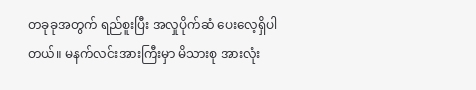တခုခုအတွက် ရည်စူးပြီး အလှုပိုက်ဆံ ပေးလေ့ရှိပါတယ်။ မနက်လင်းအားကြီးမှာ မိသားစု အားလုံး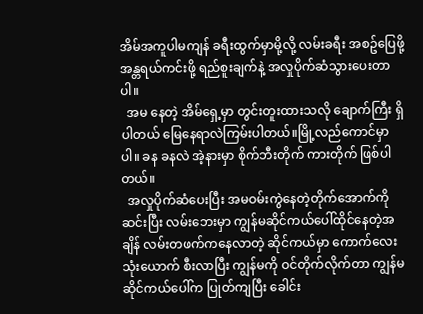အိမ်အကူပါမကျန် ခရီးထွက်မှာမို့လို့ လမ်းခရီး အစဥ်ပြေဖို့ အန္တရယ်ကင်းဖို့ ရည်စူးချက်နဲ့ အလှုပိုက်ဆံသွားပေးတာပါ။
  အမ နေတဲ့ အိမ်ရှေ့မှာ တွင်းတူးထားသလို ချောက်ကြီး ရှိပါတယ် မြေနေရာလဲကြမ်းပါတယ်။မြို့လည်ကောင်မှာပါ။ ခန ခနလဲ အဲ့နားမှာ စိုက်ဘီးတိုက် ကားတိုက် ဖြစ်ပါတယ်။
  အလှုပိုက်ဆံပေးပြီး အမဝမ်းကွဲနေတဲ့တိုက်အောက်ကို ဆင်းပြီး လမ်းဘေးမှာ ကျွန်မဆိုင်ကယ်ပေါ်ထိုင်နေတဲ့အချိန် လမ်းတဖက်ကနေလာတဲ့ ဆိုင်ကယ်မှာ ကောက်လေးသုံးယောက် စီးလာပြီး ကျွန်မကို ဝင်တိုက်လိုက်တာ ကျွန်မဆိုင်ကယ်ပေါ်က ပြုတ်ကျပြီး ခေါင်း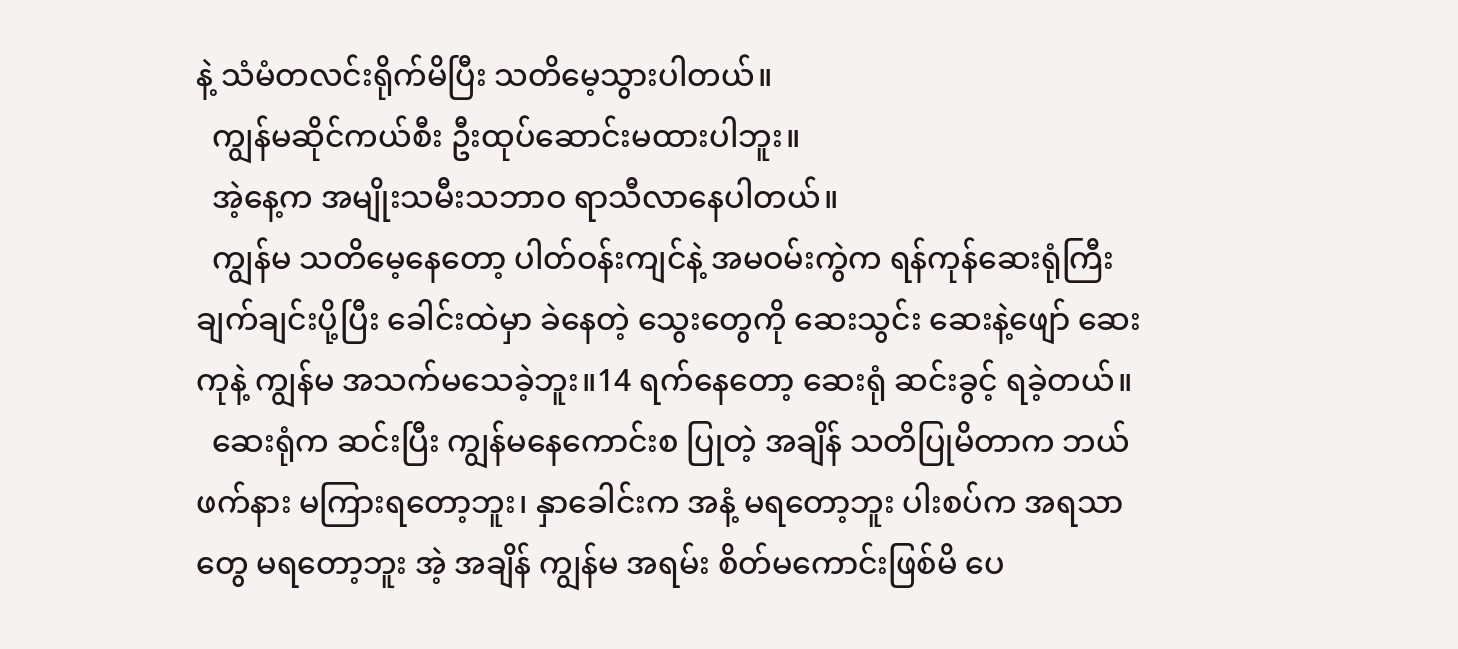နဲ့ သံမံတလင်းရိုက်မိပြီး သတိမေ့သွားပါတယ်။
  ကျွန်မဆိုင်ကယ်စီး ဦးထုပ်ဆောင်းမထားပါဘူး။
  အဲ့နေ့က အမျိုးသမီးသဘာဝ ရာသီလာနေပါတယ်။
  ကျွန်မ သတိမေ့နေတော့ ပါတ်ဝန်းကျင်နဲ့ အမဝမ်းကွဲက ရန်ကုန်ဆေးရုံကြီး ချက်ချင်းပို့ပြီး ခေါင်းထဲမှာ ခဲနေတဲ့ သွေးတွေကို ဆေးသွင်း ဆေးနဲ့ဖျော် ဆေးကုနဲ့ ကျွန်မ အသက်မသေခဲ့ဘူး။14 ရက်နေတော့ ဆေးရုံ ဆင်းခွင့် ရခဲ့တယ်။
  ဆေးရုံက ဆင်းပြီး ကျွန်မနေကောင်းစ ပြုတဲ့ အချိန် သတိပြုမိတာက ဘယ်ဖက်နား မကြားရတော့ဘူး၊ နှာခေါင်းက အနံ့ မရတော့ဘူး ပါးစပ်က အရသာတွေ မရတော့ဘူး အဲ့ အချိန် ကျွန်မ အရမ်း စိတ်မကောင်းဖြစ်မိ ပေ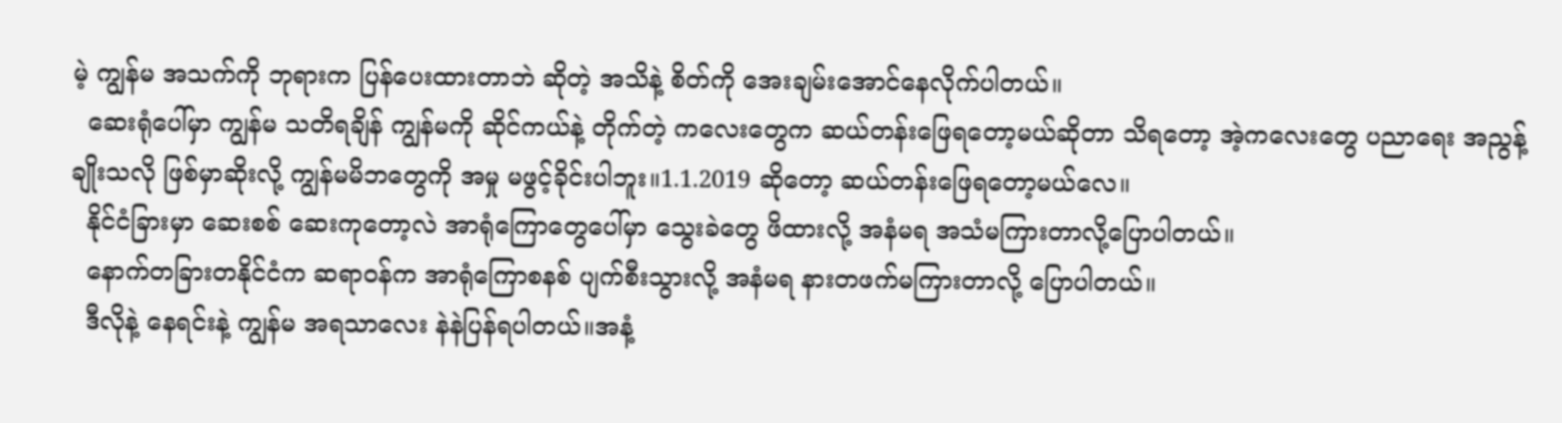မဲ့ ကျွန်မ အသက်ကို ဘုရားက ပြန်ပေးထားတာဘဲ ဆိုတဲ့ အသိနဲ့ စိတ်ကို အေးချမ်းအောင်နေလိုက်ပါတယ်။
  ဆေးရုံပေါ်မှာ ကျွန်မ သတိရချိန် ကျွန်မကို ဆိုင်ကယ်နဲ့ တိုက်တဲ့ ကလေးတွေက ဆယ်တန်းဖြေရတော့မယ်ဆိုတာ သိရတော့ အဲ့ကလေးတွေ ပညာရေး အညွန့်ချိုးသလို ဖြစ်မှာဆိုးလို့ ကျွန်မမိဘတွေကို အမှု မဖွင့်ခိုင်းပါဘူး။1.1.2019 ဆိုတော့ ဆယ်တန်းဖြေရတော့မယ်လေ။
  နိုင်ငံခြားမှာ ဆေးစစ် ဆေးကုတော့လဲ အာရုံကြောတွေပေါ်မှာ သွေးခဲတွေ ဖိထားလို့ အနံမရ အသံမကြားတာလို့ပြောပါတယ်။
  နောက်တခြားတနိုင်ငံက ဆရာဝန်က အာရုံကြောစနစ် ပျက်စီးသွားလို့ အနံမရ နားတဖက်မကြားတာလို့ ပြောပါတယ်။
  ဒီလိုနဲ့ နေရင်းနဲ့ ကျွန်မ အရသာလေး နဲနဲပြန်ရပါတယ်။အနံ့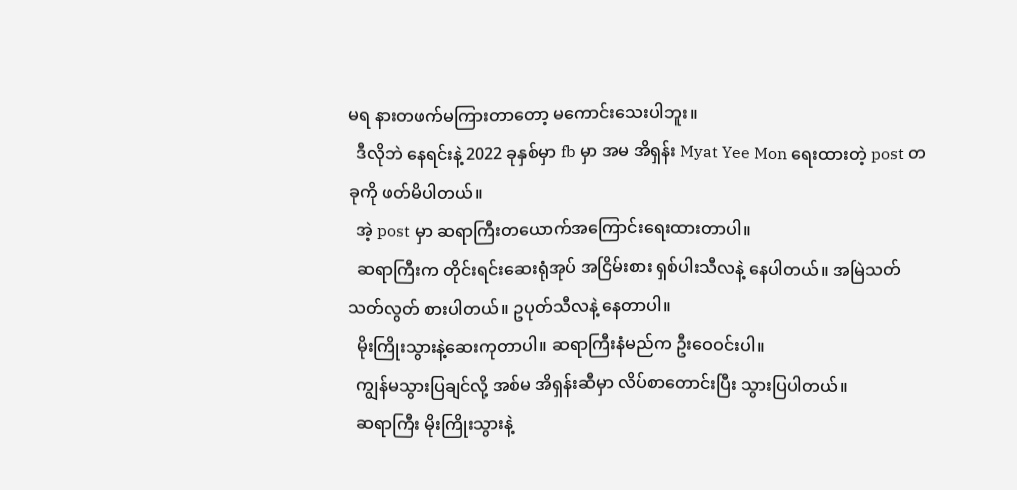မရ နားတဖက်မကြားတာတော့ မကောင်းသေးပါဘူး။
  ဒီလိုဘဲ နေရင်းနဲ့ 2022 ခုနှစ်မှာ fb မှာ အမ အိရှန်း Myat Yee Mon ရေးထားတဲ့ post တခုကို ဖတ်မိပါတယ်။
  အဲ့ post မှာ ဆရာကြီးတယောက်အကြောင်းရေးထားတာပါ။
  ဆရာကြီးက တိုင်းရင်းဆေးရုံအုပ် အငြိမ်းစား ရှစ်ပါးသီလနဲ့ နေပါတယ်။ အမြဲသတ်သတ်လွတ် စားပါတယ်။ ဥပုတ်သီလနဲ့ နေတာပါ။
  မိုးကြိုးသွားနဲ့ဆေးကုတာပါ။ ဆရာကြီးနံမည်က ဦးဝေဝင်းပါ။
  ကျွန်မသွားပြချင်လို့ အစ်မ အိရှန်းဆီမှာ လိပ်စာတောင်းပြီး သွားပြပါတယ်။
  ဆရာကြီး မိုးကြိုးသွားနဲ့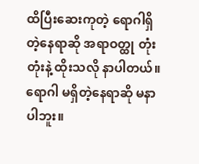ထိပြီးဆေးကုတဲ့ ရောဂါရှိတဲ့နေရာဆို အရာဝတ္ထု တုံးတုံးနဲ့ ထိုးသလို နာပါတယ်။ရောဂါ မရှိတဲ့နေရာဆို မနာပါဘူး။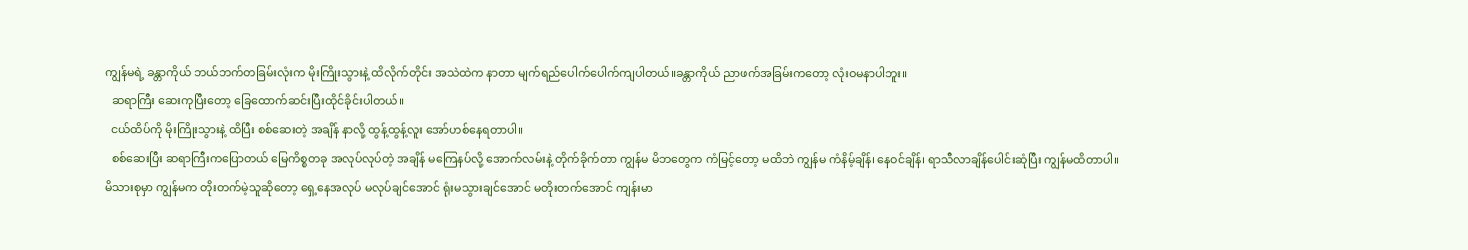ကျွန်မရဲ့ ခန္တာကိုယ် ဘယ်ဘက်တခြမ်းလုံးက မိုးကြိုးသွားနဲ့ ထိလိုက်တိုင်း အသဲထဲက နာတာ မျက်ရည်ပေါက်ပေါက်ကျပါတယ်။ခန္တာကိုယ် ညာဖက်အခြမ်းကတော့ လုံးဝမနာပါဘူး။
  ဆရာကြီး ဆေးကုပြီးတော့ ခြေထောက်ဆင်းပြီးထိုင်ခိုင်းပါတယ်။
  ငယ်ထိပ်ကို မိုးကြိုးသွားနဲ့ ထိပြီး စစ်ဆေးတဲ့ အချိန် နာလို့ ထွန့်ထွန့်လူး အော်ဟစ်နေရတာပါ။
  စစ်ဆေးပြီး ဆရာကြီးကပြောတယ် မြေကိစ္စတခု အလုပ်လုပ်တဲ့ အချိန် မကြေနပ်လို့ အောက်လမ်းနဲ့ တိုက်ခိုက်တာ ကျွန်မ မိဘတွေက ကံမြင့်တော့ မထိဘဲ ကျွန်မ ကံနိမ့်ချိန်၊ နေဝင်ချိန်၊ ရာသီလာချိန်ပေါင်းဆုံပြီး ကျွန်မထိတာပါ။
မိသားစုမှာ ကျွန်မက တိုးတက်မဲ့သူဆိုတော့ ရှေ့နေအလုပ် မလုပ်ချင်အောင် ရုံးမသွားချင်အောင် မတိုးတက်အောင် ကျန်းမာ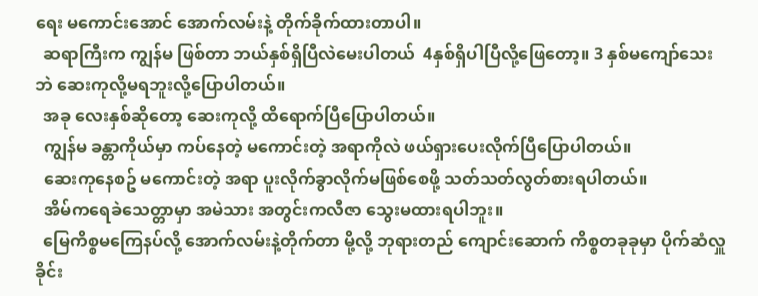ရေး မကောင်းအောင် အောက်လမ်းနဲ့ တိုက်ခိုက်ထားတာပါ။
  ဆရာကြီးက ကျွန်မ ဖြစ်တာ ဘယ်နှစ်ရှိပြီလဲမေးပါတယ်  4နှစ်ရှိပါပြီလို့ဖြေတော့။ 3 နှစ်မကျော်သေးဘဲ ဆေးကုလို့မရဘူးလို့ပြောပါတယ်။
  အခု လေးနှစ်ဆိုတော့ ဆေးကုလို့ ထိရောက်ပြီပြောပါတယ်။
  ကျွန်မ ခန္တာကိုယ်မှာ ကပ်နေတဲ့ မကောင်းတဲ့ အရာကိုလဲ ဖယ်ရှားပေးလိုက်ပြီပြောပါတယ်။
  ဆေးကုနေစဥ် မကောင်းတဲ့ အရာ ပူးလိုက်ခွာလိုက်မဖြစ်စေဖို့ သတ်သတ်လွတ်စားရပါတယ်။
  အိမ်ကရေခဲသေတ္တာမှာ အမဲသား အတွင်းကလီဇာ သွေးမထားရပါဘူး။
  မြေကိစ္စမကြေနပ်လို့ အောက်လမ်းနဲ့တိုက်တာ မို့လို့ ဘုရားတည် ကျောင်းဆောက် ကိစ္စတခုခုမှာ ပိုက်ဆံလှူခိုင်း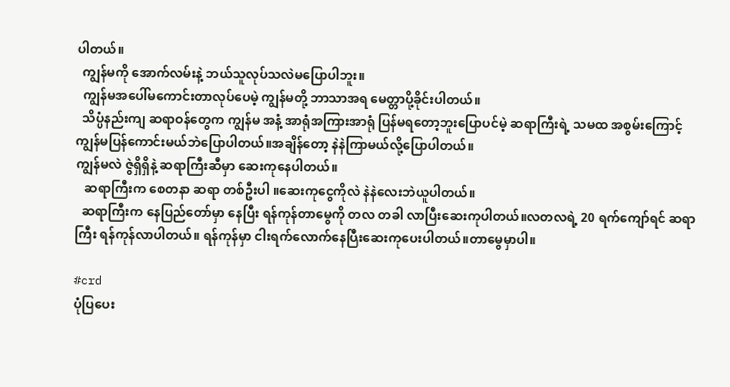ပါတယ်။
  ကျွန်မကို အောက်လမ်းနဲ့ ဘယ်သူလုပ်သလဲမပြောပါဘူး။
  ကျွန်မအပေါ်မကောင်းတာလုပ်ပေမဲ့ ကျွန်မတို့ ဘာသာအရ မေတ္တာပို့ခိုင်းပါတယ်။
  သိပ္ပံနည်းကျ ဆရာဝန်တွေက ကျွန်မ အနံ့ အာရုံအကြားအာရုံ ပြန်မရတော့ဘူးပြောပင်မဲ့ ဆရာကြီးရဲ့ သမထ အစွမ်းကြောင့် ကျွန်မပြန်ကောင်းမယ်ဘဲပြောပါတယ်။အချိန်တော့ နဲနဲကြာမယ်လို့ပြောပါတယ်။
ကျွန်မလဲ ဇွဲရှိရှိနဲ့ ဆရာကြီးဆီမှာ ဆေးကုနေပါတယ်။
   ဆရာကြီးက စေတနာ ဆရာ တစ်ဦးပါ ။ဆေးကုငွေကိုလဲ နဲနဲလေးဘဲယူပါတယ်။
  ဆရာကြီးက နေပြည်တော်မှာ နေပြီး ရန်ကုန်တာမွေကို တလ တခါ လာပြီးဆေးကုပါတယ်။လတလရဲ့ 20 ရက်ကျော်ရင် ဆရာကြီး ရန်ကုန်လာပါတယ်။ ရန်ကုန်မှာ ငါးရက်လောက်နေပြီးဆေးကုပေးပါတယ်။တာမွေမှာပါ။

#crd
ပုံပြပေး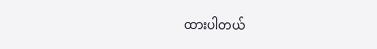ထားပါတယ်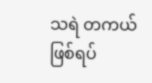သရဲ တကယ်ဖြစ်ရပ်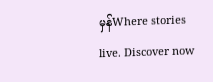မှန်Where stories live. Discover now